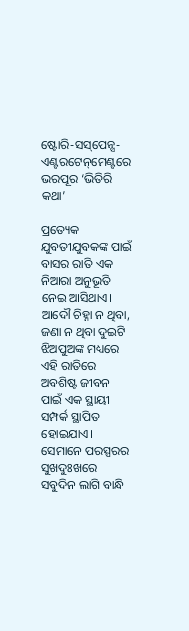ଷ୍ଟୋରି-ସସ୍‌ପେନ୍ସ-ଏଣ୍ଟରଟେନ୍‌ମେଣ୍ଟରେ ଭରପୂର ‘ଭିତିରି କଥା’

ପ୍ରତ୍ୟେକ ଯୁବତୀଯୁବକଙ୍କ ପାଇଁ ବାସର ରାତି ଏକ ନିଆରା ଅନୁଭୂତି ନେଇ ଆସିଥାଏ। ଆଦୌ ଚିହ୍ନା ନ ଥିବା, ଜଣା ନ ଥିବା ଦୁଇଟି ଝିଅପୁଅଙ୍କ ମଧ୍ୟରେ ଏହି ରାତିରେ ଅବଶିଷ୍ଟ ଜୀବନ ପାଇଁ ଏକ ସ୍ଥାୟୀ ସମ୍ପର୍କ ସ୍ଥାପିତ ହୋଇଯାଏ। ସେମାନେ ପରସ୍ପରର ସୁଖଦୁଃଖରେ ସବୁଦିନ ଲାଗି ବାନ୍ଧି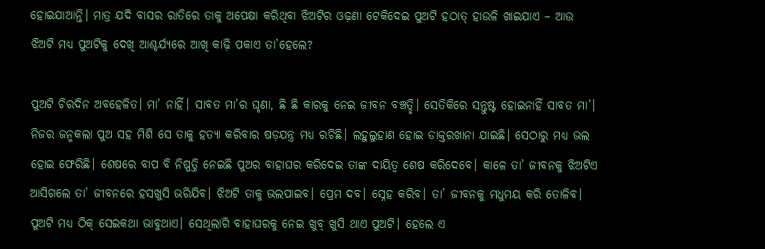ହୋଇଯାଆନ୍ତି। ମାତ୍ର ଯଦି ବାସର ରାତିରେ ତାକୁ ଅପେକ୍ଷା କରିଥିବା ଝିଅଟିର ଓଢ଼ଣା ଟେକିଦେଇ ପୁଅଟି ହଠାତ୍‌ ହାଉଳି ଖାଇଯାଏ – ଆଉ ଝିଅଟି ମଧ୍ୟ ପୁଅଟିକୁ ଦେଖି ଆଶ୍ଚର୍ଯ୍ୟରେ ଆଖି କାଢ଼ି ପକାଏ ତା’ହେଲେ?

ପୁଅଟି ଚିରଦିନ ଅବହେଳିତ। ମା’ ନାହିଁ। ସାବତ ମା’ର ଘୃଣା, ଛି ଛି କାରକୁ ନେଇ ଜୀବନ ବଞ୍ଚତ୍ଛି। ସେତିକିରେ ସନ୍ତୁଷ୍ଟ ହୋଇନାହିଁ ସାବତ ମା’। ନିଜର ଜନ୍ମକଲା ପୁଅ ସହ ମିଶି ସେ ତାକୁ ହତ୍ୟା କରିବାର ଷଡ଼ଯନ୍ତ୍ର ମଧ୍ୟ ରଚିଛି। ଲହୁଲୁହାଣ ହୋଇ ଡାକ୍ତରଖାନା ଯାଇଛି। ସେଠାରୁ ମଧ୍ୟ ଭଲ ହୋଇ ଫେରିଛି। ଶେଷରେ ବାପ ବି ନିଷ୍ପତ୍ତି ନେଇଛି ପୁଅର ବାହାଘର କରିଦେଇ ତାଙ୍କ ଦାୟିତ୍ୱ ଶେଷ କରିଦେବେ। କାଳେ ତା’ ଜୀବନକୁ ଝିଅଟିଏ ଆସିଗଲେ ତା’ ଜୀବନରେ ହସଖୁସି ଭରିଯିବ। ଝିଅଟି ତାକୁ ଭଲପାଇବ। ପ୍ରେମ ଦବ। ସ୍ନେହ କରିବ। ତା’ ଜୀବନକୁ ମଧୁମୟ କରି ତୋଳିବ। ପୁଅଟି ମଧ୍ୟ ଠିକ୍‌ ସେଇକଥା ଭାବୁଥାଏ। ସେଥିଲାଗି ବାହାଘରକୁ ନେଇ ଖୁବ୍‌ ଖୁସି ଥାଏ ପୁଅଟି। ହେଲେ ଏ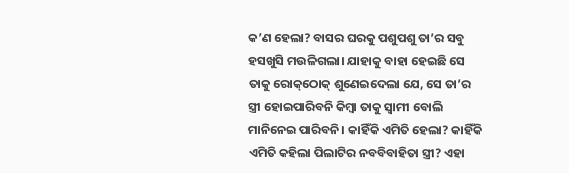କ’ଣ ହେଲା? ବାସର ଘରକୁ ପଶୁପଶୁ ତା’ର ସବୁ ହସଖୁସି ମଉଳିଗଲା। ଯାହାକୁ ବାହା ହେଇଛି ସେ ତାକୁ ରୋକ୍‌ଠୋକ୍‌ ଶୁଣେଇଦେଲା ଯେ, ସେ ତା’ର ସ୍ତ୍ରୀ ହୋଇପାରିବନି କିମ୍ବା ତାକୁ ସ୍ବାମୀ ବୋଲି ମାନିନେଇ ପାରିବନି। କାହିଁକି ଏମିତି ହେଲା? କାହିଁକି ଏମିତି କହିଲା ପିଲାଟିର ନବବିବାହିତା ସ୍ତ୍ରୀ? ଏହା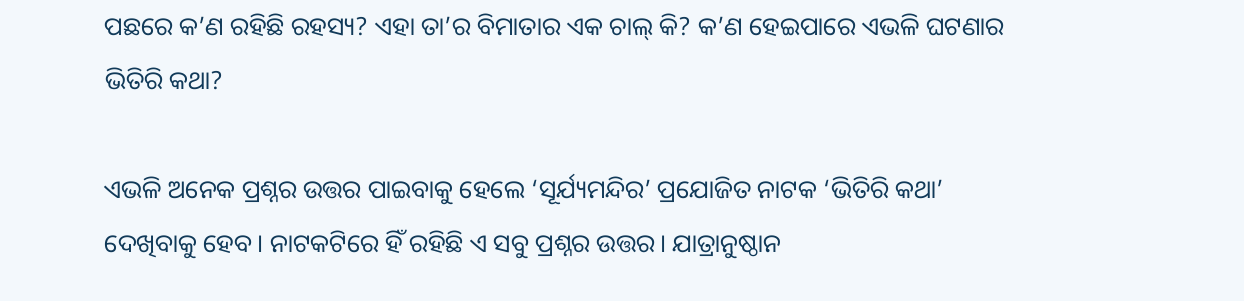ପଛରେ କ’ଣ ରହିଛି ରହସ୍ୟ? ଏହା ତା’ର ବିମାତାର ଏକ ଚାଲ୍‌ କି? କ’ଣ ହେଇପାରେ ଏଭଳି ଘଟଣାର ଭିତିରି କଥା?

ଏଭଳି ଅନେକ ପ୍ରଶ୍ନର ଉତ୍ତର ପାଇବାକୁ ହେଲେ ‘ସୂର୍ଯ୍ୟମନ୍ଦିର’ ପ୍ରଯୋଜିତ ନାଟକ ‘ଭିତିରି କଥା’ ଦେଖିବାକୁ ହେବ। ନାଟକଟିରେ ହିଁ ରହିଛି ଏ ସବୁ ପ୍ରଶ୍ନର ଉତ୍ତର। ଯାତ୍ରାନୁଷ୍ଠାନ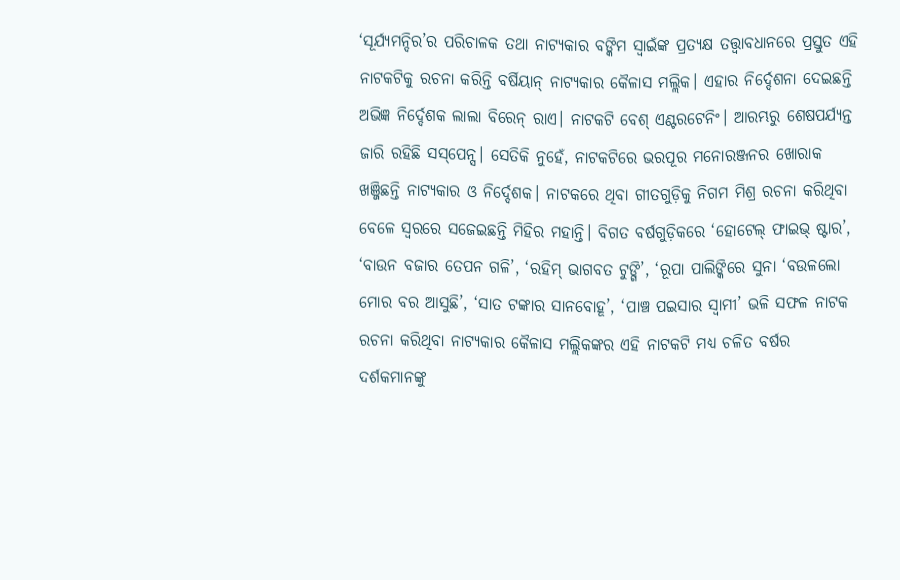‘ସୂର୍ଯ୍ୟମନ୍ଦିର’ର ପରିଚାଳକ ତଥା ନାଟ୍ୟକାର ବଙ୍କିମ ସ୍ବାଇଁଙ୍କ ପ୍ରତ୍ୟକ୍ଷ ତତ୍ତ୍ୱାବଧାନରେ ପ୍ରସ୍ତୁତ ଏହି ନାଟକଟିକୁ ରଚନା କରିନ୍ତି ବର୍ଷିୟାନ୍‌ ନାଟ୍ୟକାର କୈଳାସ ମଲ୍ଲିକ। ଏହାର ନିର୍ଦ୍ଦେଶନା ଦେଇଛନ୍ତି ଅଭିଜ୍ଞ ନିର୍ଦ୍ଦେଶକ ଲାଲା ବିରେନ୍‌ ରାଏ। ନାଟକଟି ବେଶ୍‌ ଏଣ୍ଟରଟେନିଂ। ଆରମ୍ଭରୁ ଶେଷପର୍ଯ୍ୟନ୍ତ ଜାରି ରହିଛି ସସ୍‌ପେନ୍ସ। ସେତିକି ନୁହେଁ, ନାଟକଟିରେ ଭରପୂର ମନୋରଞ୍ଜନର ଖୋରାକ ଖଞ୍ଜିଛନ୍ତି ନାଟ୍ୟକାର ଓ ନିର୍ଦ୍ଦେଶକ। ନାଟକରେ ଥିବା ଗୀତଗୁଡ଼ିକୁ ନିଗମ ମିଶ୍ର ରଚନା କରିଥିବା ବେଳେ ସ୍ବରରେ ସଜେଇଛନ୍ତି ମିହିର ମହାନ୍ତି। ବିଗତ ବର୍ଷଗୁଡ଼ିକରେ ‘ହୋଟେଲ୍‌ ଫାଇଭ୍‌ ଷ୍ଟାର’, ‘ବାଉନ ବଜାର ତେପନ ଗଳି’, ‘ରହିମ୍‌ ଭାଗବତ ଟୁଙ୍ଗି’, ‘ରୂପା ପାଲିଙ୍କିରେ ସୁନା ‘ବଉଳଲୋ ମୋର ବର ଆସୁଛି’, ‘ସାତ ଟଙ୍କାର ସାନବୋହୂ’, ‘ପାଞ୍ଚ ପଇସାର ସ୍ବାମୀ’ ଭଳି ସଫଳ ନାଟକ ରଚନା କରିଥିବା ନାଟ୍ୟକାର କୈଳାସ ମଲ୍ଲିକଙ୍କର ଏହି ନାଟକଟି ମଧ୍ୟ ଚଳିତ ବର୍ଷର ଦର୍ଶକମାନଙ୍କୁ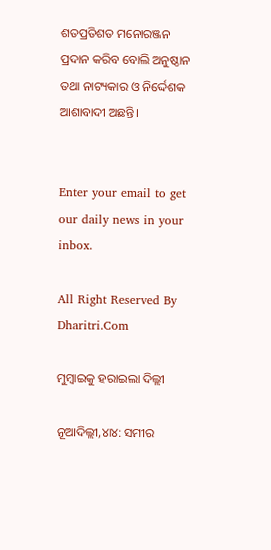ଶତପ୍ରତିଶତ ମନୋରଞ୍ଜନ ପ୍ରଦାନ କରିବ ବୋଲି ଅନୁଷ୍ଠାନ ତଥା ନାଟ୍ୟକାର ଓ ନିର୍ଦ୍ଦେଶକ ଆଶାବାଦୀ ଅଛନ୍ତି।


Enter your email to get our daily news in your inbox.

All Right Reserved By Dharitri.Com

ମୁମ୍ୱାଇକୁ ହରାଇଲା ଦିଲ୍ଲୀ

ନୂଆଦିଲ୍ଲୀ,୪ା୪: ସମୀର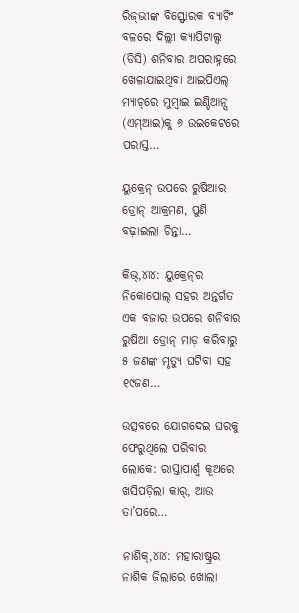ରିଜ୍‌ଭୀଙ୍କ ବିସ୍ଫୋରକ ବ୍ୟାଟିଂ ବଳରେ ଦିଲ୍ଲୀ କ୍ୟାପିଟାଲ୍ସ (ଡିସି) ଶନିବାର ଅପରାହ୍ନରେ ଖେଳାଯାଇଥିବା ଆଇପିଏଲ୍‌ ମ୍ୟାଚ୍‌ରେ ମୁମ୍ୱାଇ ଇଣ୍ଡିଆନ୍ସ (ଏମ୍‌ଆଇ)କୁ ୬ ଉଇକେଟରେ ପରାସ୍ତ…

ୟୁକ୍ରେନ୍‌ ଉପରେ ରୁଷିଆର ଡ୍ରୋନ୍‌ ଆକ୍ରମଣ, ପୁଣି ବଢ଼ାଇଲା ଚିନ୍ତା…

କିଭ୍‌,୪ା୪: ୟୁକ୍ରେନ୍‌ର ନିକୋପୋଲ୍‌ ସହର ଅନ୍ତର୍ଗତ ଏକ ବଜାର ଉପରେ ଶନିବାର ରୁଷିଆ ଡ୍ରୋନ୍‌ ମାଡ଼ କରିବାରୁ ୫ ଜଣଙ୍କ ମୃତ୍ୟୁ ଘଟିବା ସହ ୧୯ଜଣ…

ଉତ୍ସବରେ ଯୋଗଦେଇ ଘରକୁ ଫେରୁଥିଲେ ପରିବାର ଲୋକେ: ରାସ୍ତାପାର୍ଶ୍ୱ କୂଅରେ ଖସିପଡ଼ିଲା କାର୍‌, ଆଉ ତା’ପରେ…

ନାଶିକ୍‌,୪ା୪: ମହାରାଷ୍ଟ୍ରର ନାଶିକ ଜିଲାରେ ଖୋଲା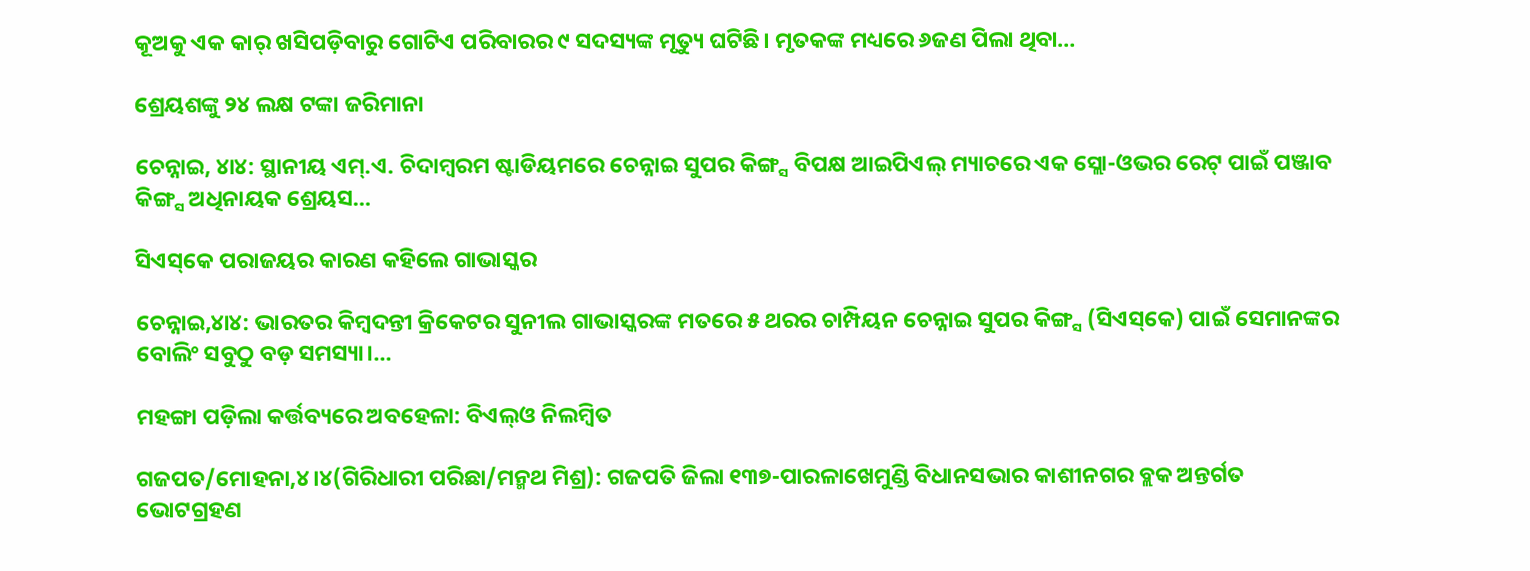କୂଅକୁ ଏକ କାର୍‌ ଖସିପଡ଼ିବାରୁ ଗୋଟିଏ ପରିବାରର ୯ ସଦସ୍ୟଙ୍କ ମୃତ୍ୟୁ ଘଟିଛି। ମୃତକଙ୍କ ମଧ୍ୟରେ ୬ଜଣ ପିଲା ଥିବା…

ଶ୍ରେୟଶଙ୍କୁ ୨୪ ଲକ୍ଷ ଟଙ୍କା ଜରିମାନା

ଚେନ୍ନାଇ, ୪ା୪: ସ୍ଥାନୀୟ ଏମ୍‌.ଏ. ଚିଦାମ୍ୱରମ ଷ୍ଟାଡିୟମରେ ଚେନ୍ନାଇ ସୁପର କିଙ୍ଗ୍ସ ବିପକ୍ଷ ଆଇପିଏଲ୍‌ ମ୍ୟାଚରେ ଏକ ସ୍ଲୋ-ଓଭର ରେଟ୍‌ ପାଇଁ ପଞ୍ଜାବ କିଙ୍ଗ୍ସ ଅଧିନାୟକ ଶ୍ରେୟସ…

ସିଏସ୍‌କେ ପରାଜୟର କାରଣ କହିଲେ ଗାଭାସ୍କର

ଚେନ୍ନାଇ,୪ା୪: ଭାରତର କିମ୍ୱଦନ୍ତୀ କ୍ରିକେଟର ସୁନୀଲ ଗାଭାସ୍କରଙ୍କ ମତରେ ୫ ଥରର ଚାମ୍ପିୟନ ଚେନ୍ନାଇ ସୁପର କିଙ୍ଗ୍ସ (ସିଏସ୍‌କେ) ପାଇଁ ସେମାନଙ୍କର ବୋଲିଂ ସବୁଠୁ ବଡ଼ ସମସ୍ୟା।…

ମହଙ୍ଗା ପଡ଼ିଲା କର୍ତ୍ତବ୍ୟରେ ଅବହେଳା: ବିଏଲ୍‌ଓ ନିଲମ୍ବିତ

ଗଜପତ/ମୋହନା,୪।୪(ଗିରିଧାରୀ ପରିଛା/ମନ୍ମଥ ମିଶ୍ର): ଗଜପତି ଜିଲା ୧୩୭-ପାରଳାଖେମୁଣ୍ଡି ବିଧାନସଭାର କାଶୀନଗର ବ୍ଲକ ଅନ୍ତର୍ଗତ ଭୋଟଗ୍ରହଣ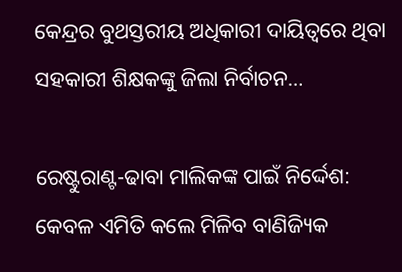କେନ୍ଦ୍ରର ବୁଥସ୍ତରୀୟ ଅଧିକାରୀ ଦାୟିତ୍ୱରେ ଥିବା ସହକାରୀ ଶିକ୍ଷକଙ୍କୁ ଜିଲା ନିର୍ବାଚନ…

ରେଷ୍ଟୁରାଣ୍ଟ-ଢାବା ମାଲିକଙ୍କ ପାଇଁ ନିର୍ଦ୍ଦେଶ: କେବଳ ଏମିତି କଲେ ମିଳିବ ବାଣିଜ୍ୟିକ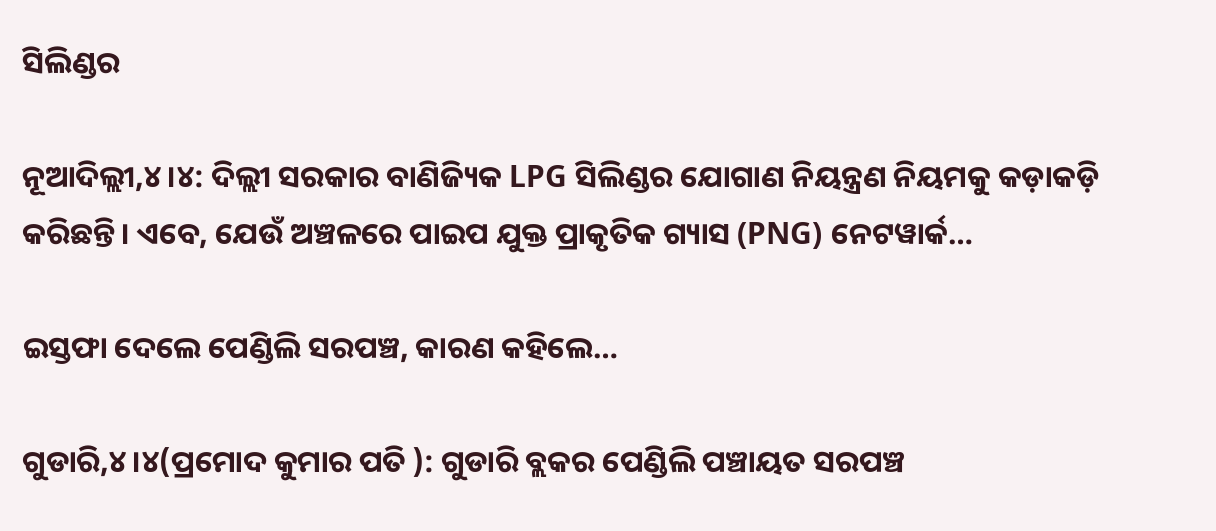ସିଲିଣ୍ଡର

ନୂଆଦିଲ୍ଲୀ,୪।୪: ଦିଲ୍ଲୀ ସରକାର ବାଣିଜ୍ୟିକ LPG ସିଲିଣ୍ଡର ଯୋଗାଣ ନିୟନ୍ତ୍ରଣ ନିୟମକୁ କଡ଼ାକଡ଼ି କରିଛନ୍ତି। ଏବେ, ଯେଉଁ ଅଞ୍ଚଳରେ ପାଇପ ଯୁକ୍ତ ପ୍ରାକୃତିକ ଗ୍ୟାସ (PNG) ନେଟୱାର୍କ…

ଇସ୍ତଫା ଦେଲେ ପେଣ୍ଡିଲି ସରପଞ୍ଚ, କାରଣ କହିଲେ…

ଗୁଡାରି,୪।୪(ପ୍ରମୋଦ କୁମାର ପତି ): ଗୁଡାରି ବ୍ଲକର ପେଣ୍ଡିଲି ପଞ୍ଚାୟତ ସରପଞ୍ଚ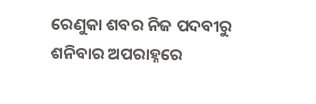ରେଣୁକା ଶବର ନିଜ ପଦବୀରୁ ଶନିବାର ଅପରାହ୍ନରେ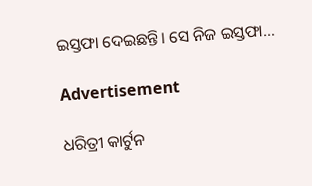ଇସ୍ତଫା ଦେଇଛନ୍ତି। ସେ ନିଜ ଇସ୍ତଫା…

Advertisement

ଧରିତ୍ରୀ କାର୍ଟୁନ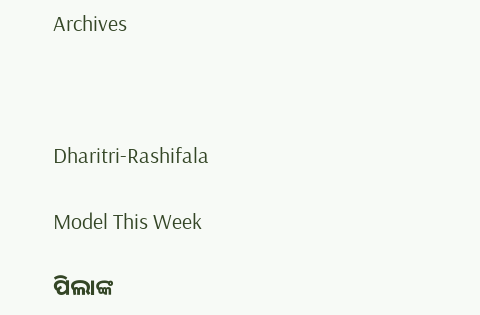Archives



Dharitri-Rashifala

Model This Week

ପିଲାଙ୍କ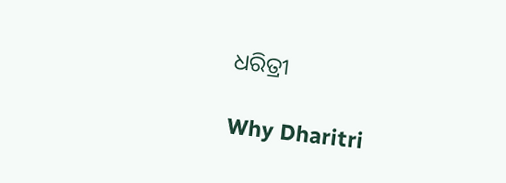ଧରିତ୍ରୀ

Why Dharitri